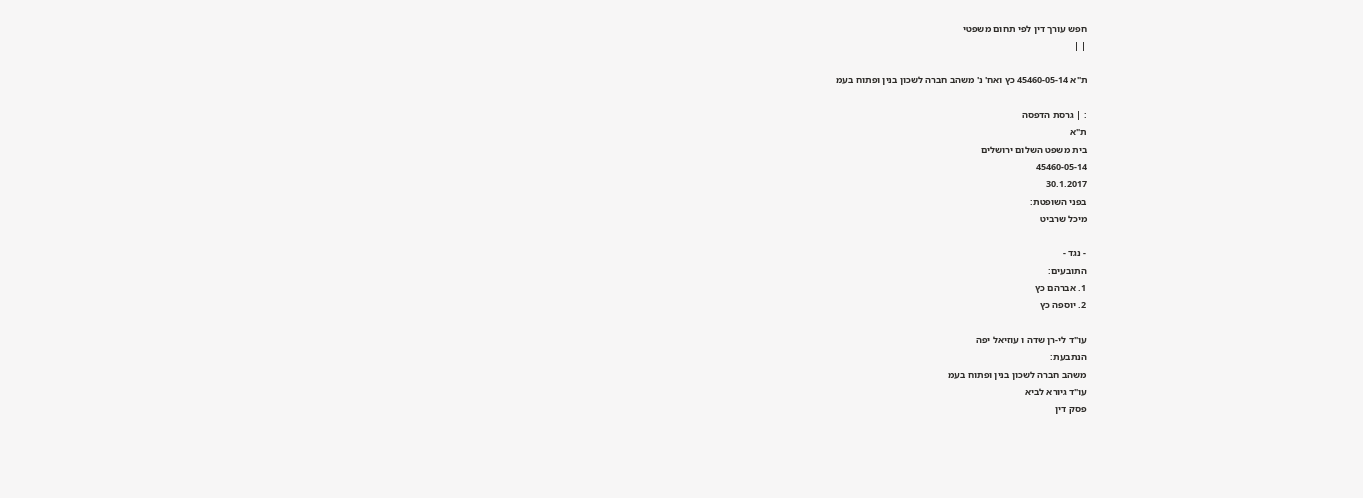חפש עורך דין לפי תחום משפטי
| |

ת"א 45460-05-14 כץ ואח' נ' משהב חברה לשכון בנין ופתוח בעמ

: | גרסת הדפסה
ת"א
בית משפט השלום ירושלים
45460-05-14
30.1.2017
בפני השופטת:
מיכל שרביט

- נגד -
התובעים:
1. אברהם כץ
2. יוספה כץ

עו"ד לי-רן שדה ו עוזיאל יפה
הנתבעת:
משהב חברה לשכון בנין ופתוח בעמ
עו"ד גיורא לביא
פסק דין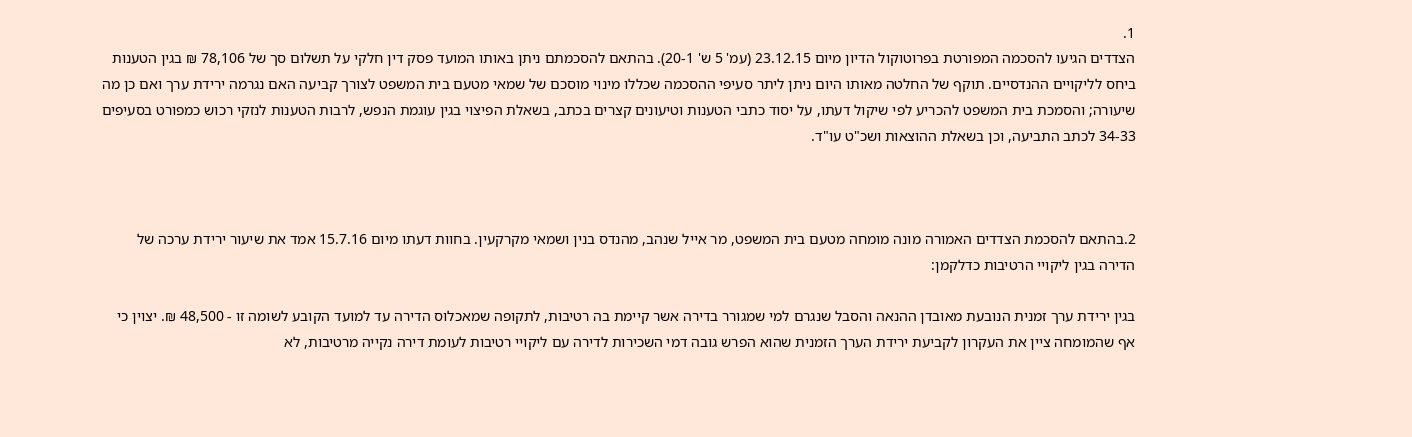1.
הצדדים הגיעו להסכמה המפורטת בפרוטוקול הדיון מיום 23.12.15 (עמ' 5 ש' 20-1). בהתאם להסכמתם ניתן באותו המועד פסק דין חלקי על תשלום סך של 78,106 ₪ בגין הטענות ביחס לליקויים ההנדסיים. תוקף של החלטה מאותו היום ניתן ליתר סעיפי ההסכמה שכללו מינוי מוסכם של שמאי מטעם בית המשפט לצורך קביעה האם נגרמה ירידת ערך ואם כן מה שיעורה; והסמכת בית המשפט להכריע לפי שיקול דעתו, על יסוד כתבי הטענות וטיעונים קצרים בכתב, בשאלת הפיצוי בגין עוגמת הנפש, לרבות הטענות לנזקי רכוש כמפורט בסעיפים 34-33 לכתב התביעה, וכן בשאלת ההוצאות ושכ"ט עו"ד.



2.בהתאם להסכמת הצדדים האמורה מונה מומחה מטעם בית המשפט, מר אייל שנהב, מהנדס בנין ושמאי מקרקעין. בחוות דעתו מיום 15.7.16 אמד את שיעור ירידת ערכה של הדירה בגין ליקויי הרטיבות כדלקמן:

בגין ירידת ערך זמנית הנובעת מאובדן ההנאה והסבל שנגרם למי שמגורר בדירה אשר קיימת בה רטיבות, לתקופה שמאכלוס הדירה עד למועד הקובע לשומה זו - 48,500 ₪. יצוין כי אף שהמומחה ציין את העקרון לקביעת ירידת הערך הזמנית שהוא הפרש גובה דמי השכירות לדירה עם ליקויי רטיבות לעומת דירה נקייה מרטיבות, לא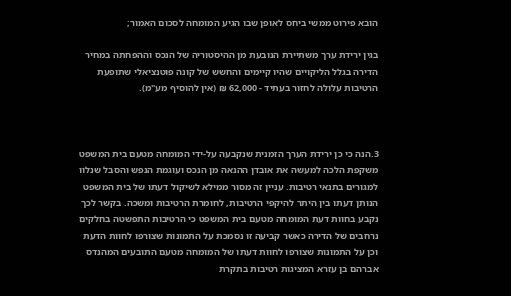הובא פירוט ממשי ביחס לאופן שבו הגיע המומחה לסכום האמור;

בגין ירידת ערך משתיירת הנובעת מן ההיסטוריה של הנכס וההפחתה במחיר הדירה בגלל הליקויים שהיו קיימים והחשש של קונה פוטנציאלי שתופעת הרטיבות עלולה לחזור בעתיד - 62,000 ₪ (אין להוסיף מע"מ).



3.הנה כי כן ירידת הערך הזמנית שנקבעה על-ידי המומחה מטעם בית המשפט משקפת הלכה למעשה את אובדן ההנאה מן הנכס ועוגמת הנפש והסבל שנלוו למגורים בתנאי רטיבות. עניין זה מסור ממילא לשיקול דעתו של בית המשפט הנותן דעתו בין היתר להיקפי הרטיבות, לחומרת הרטיבות ומשכה. בקשר לכך נקבע בחוות דעת המומחה מטעם בית המשפט כי הרטיבות התפשטה בחלקים נרחבים של הדירה כאשר קביעה זו נסמכת על התמונות שצורפו לחוות הדעת וכן על התמונות שצורפו לחוות דעתו של המומחה מטעם התובעים המהנדס אברהם בן עזרא המציגות רטיבות בתקרת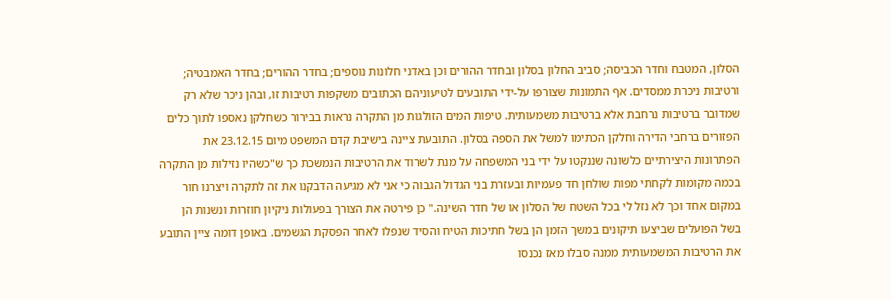הסלון, המטבח וחדר הכביסה; סביב החלון בסלון ובחדר ההורים וכן באדני חלונות נוספים; בחדר ההורים; בחדר האמבטיה; ורטיבות ניכרת ממסדים. אף התמונות שצורפו על-ידי התובעים לטיעוניהם הכתובים משקפות רטיבות זו, ובהן ניכר שלא רק שמדובר ברטיבות נרחבת אלא ברטיבות משמעותית. טיפות המים הזולגות מן התקרה נראות בבירור כשחלקן נאספו לתוך כלים הפזורים ברחבי הדירה וחלקן הכתימו למשל את הספה בסלון. התובעת ציינה בישיבת קדם המשפט מיום 23.12.15 את הפתרונות היצירתיים כלשונה שננקטו על ידי בני המשפחה על מנת לשרוד את הרטיבות הנמשכת כך ש"כשהיו נזילות מן התקרה בכמה מקומות לקחתי מפות שולחן חד פעמיות ובעזרת בני הגדול הגבוה כי אני לא מגיעה הדבקנו את זה לתקרה ויצרנו חור במקום אחד וכך לא נזל לי בכל השטח של הסלון או של חדר השינה." כן פירטה את הצורך בפעולות ניקיון חוזרות ונשנות הן בשל הפועלים שביצעו תיקונים במשך הזמן הן בשל חתיכות הטיח והסיד שנפלו לאחר הפסקת הגשמים. באופן דומה ציין התובע את הרטיבות המשמעותית ממנה סבלו מאז נכנסו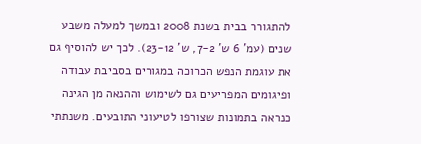להתגורר בבית בשנת 2008 ובמשך למעלה משבע שנים (עמ' 6 ש' 7-2, ש' 23-12). לכך יש להוסיף גם את עוגמת הנפש הכרוכה במגורים בסביבת עבודה ופיגומים המפריעים גם לשימוש וההנאה מן הגינה כנראה בתמונות שצורפו לטיעוני התובעים. משנתתי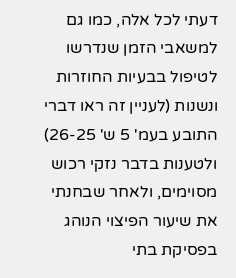דעתי לכל אלה, כמו גם למשאבי הזמן שנדרשו לטיפול בבעיות החוזרות ונשנות (לעניין זה ראו דברי התובע בעמ' 5 ש' 26-25) ולטענות בדבר נזקי רכוש מסוימים, ולאחר שבחנתי את שיעור הפיצוי הנוהג בפסיקת בתי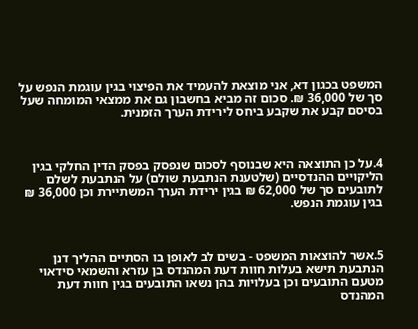המשפט בכגון דא, אני מוצאת להעמיד את הפיצוי בגין עוגמת הנפש על סך של 36,000 ₪. סכום זה מביא בחשבון גם את ממצאי המומחה שעל בסיסם קבע את שקבע ביחס לירידת הערך הזמנית.



4.על כן התוצאה היא שבנוסף לסכום שנפסק בפסק הדין החלקי בגין הליקויים ההנדסיים (שלטענת הנתבעת שולם) על הנתבעת לשלם לתובעים סך של 62,000 ₪ בגין ירידת הערך המשתיירת וכן 36,000 ₪ בגין עוגמת הנפש.



5.אשר להוצאות המשפט - בשים לב לאופן בו הסתיים ההליך דנן הנתבעת תישא בעלות חוות דעת המהנדס בן עזרא והשמאי סידאוי מטעם התובעים וכן בעלויות בהן נשאו התובעים בגין חוות דעת המהנדס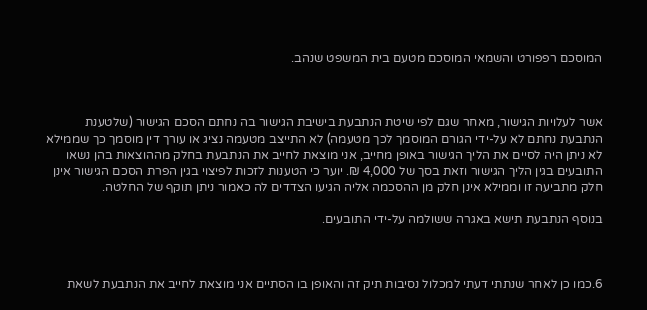המוסכם רפפורט והשמאי המוסכם מטעם בית המשפט שנהב.



אשר לעלויות הגישור, מאחר שגם לפי שיטת הנתבעת בישיבת הגישור בה נחתם הסכם הגישור (שלטענת הנתבעת נחתם לא על-ידי הגורם המוסמך לכך מטעמה) לא התייצב מטעמה נציג או עורך דין מוסמך כך שממילא לא ניתן היה לסיים את הליך הגישור באופן מחייב, אני מוצאת לחייב את הנתבעת בחלק מההוצאות בהן נשאו התובעים בגין הליך הגישור וזאת בסך של 4,000 ₪. יוער כי הטענות לזכות לפיצוי בגין הפרת הסכם הגישור אינן חלק מתביעה זו וממילא אינן חלק מן ההסכמה אליה הגיעו הצדדים לה כאמור ניתן תוקף של החלטה.

בנוסף הנתבעת תישא באגרה ששולמה על-ידי התובעים.



6.כמו כן לאחר שנתתי דעתי למכלול נסיבות תיק זה והאופן בו הסתיים אני מוצאת לחייב את הנתבעת לשאת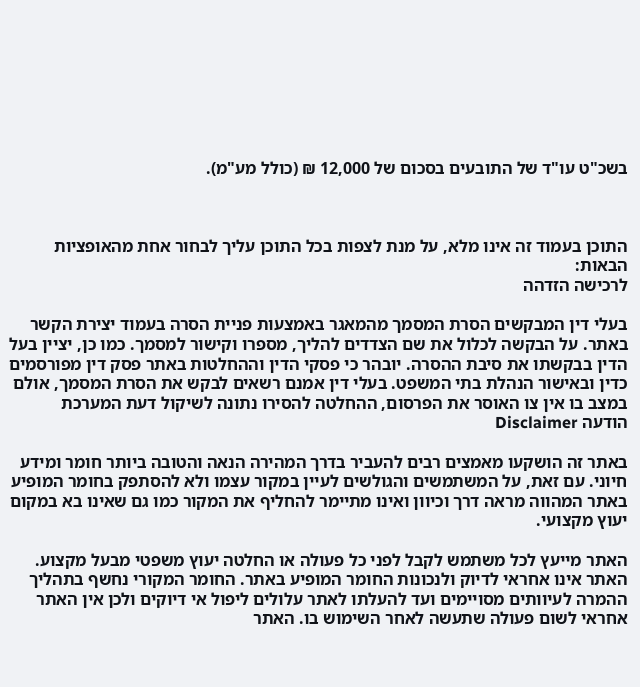בשכ"ט עו"ד של התובעים בסכום של 12,000 ₪ (כולל מע"מ).



התוכן בעמוד זה אינו מלא, על מנת לצפות בכל התוכן עליך לבחור אחת מהאופציות הבאות:
לרכישה הזדהה

בעלי דין המבקשים הסרת המסמך מהמאגר באמצעות פניית הסרה בעמוד יצירת הקשר באתר. על הבקשה לכלול את שם הצדדים להליך, מספרו וקישור למסמך. כמו כן, יציין בעל הדין בבקשתו את סיבת ההסרה. יובהר כי פסקי הדין וההחלטות באתר פסק דין מפורסמים כדין ובאישור הנהלת בתי המשפט. בעלי דין אמנם רשאים לבקש את הסרת המסמך, אולם במצב בו אין צו האוסר את הפרסום, ההחלטה להסירו נתונה לשיקול דעת המערכת
הודעה Disclaimer

באתר זה הושקעו מאמצים רבים להעביר בדרך המהירה הנאה והטובה ביותר חומר ומידע חיוני. עם זאת, על המשתמשים והגולשים לעיין במקור עצמו ולא להסתפק בחומר המופיע באתר המהווה מראה דרך וכיוון ואינו מתיימר להחליף את המקור כמו גם שאינו בא במקום יעוץ מקצועי.

האתר מייעץ לכל משתמש לקבל לפני כל פעולה או החלטה יעוץ משפטי מבעל מקצוע. האתר אינו אחראי לדיוק ולנכונות החומר המופיע באתר. החומר המקורי נחשף בתהליך ההמרה לעיוותים מסויימים ועד להעלתו לאתר עלולים ליפול אי דיוקים ולכן אין האתר אחראי לשום פעולה שתעשה לאחר השימוש בו. האתר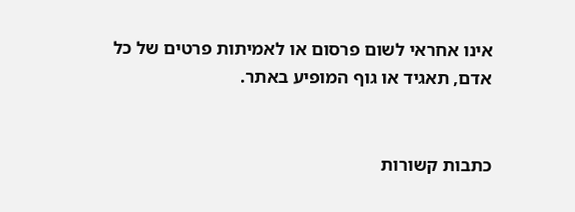אינו אחראי לשום פרסום או לאמיתות פרטים של כל אדם, תאגיד או גוף המופיע באתר.


כתבות קשורות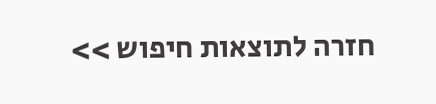חזרה לתוצאות חיפוש >>